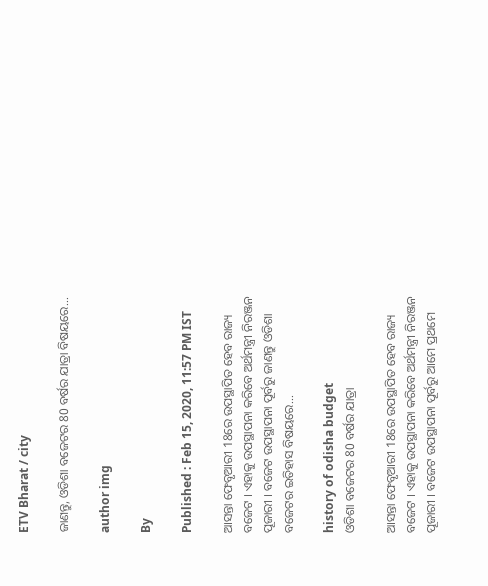ETV Bharat / city

ଜାଣନ୍ତୁ, ଓଡିଶା ବଜେଟର 80 ବର୍ଷର ଯାତ୍ରା ବିଷୟରେ...

author img

By

Published : Feb 15, 2020, 11:57 PM IST

ଆସନ୍ତା ଫେବୃଆରୀ 18ରେ ଉପସ୍ଥାପିତ ହେବ ରାଜ୍ୟ ବଜେଟ । ଏହାକୁ ଉପସ୍ଥାପନା କରିବେ ଅର୍ଥମନ୍ତ୍ରୀ ନିରଞ୍ଜନ ପୂଜାରୀ । ବଜେଟ ଉପସ୍ଥାପନା ପୂର୍ବରୁ ଜାଣନ୍ତୁ ଓଡିଶା ବଜେଟର ଇତିହାସ ବିଷୟରେ...

history of odisha budget
ଓଡିଶା ବଜେଟର 80 ବର୍ଷର ଯାତ୍ରା

ଆସନ୍ତା ଫେବୃଆରୀ 18ରେ ଉପସ୍ଥାପିତ ହେବ ରାଜ୍ୟ ବଜେଟ । ଏହାକୁ ଉପସ୍ଥାପନା କରିବେ ଅର୍ଥମନ୍ତ୍ରୀ ନିରଞ୍ଜନ ପୂଜାରୀ । ବଜେଟ ଉପସ୍ଥାପନା ପୂର୍ବରୁ ଆମେ ପ୍ରଥମେ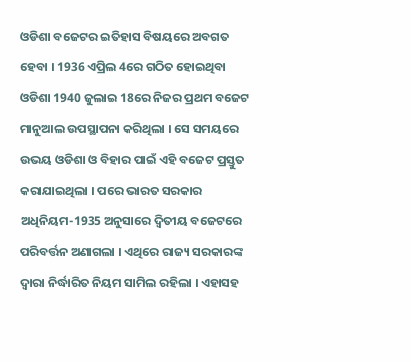ଓଡିଶା ବଜେଟର ଇତିହାସ ବିଷୟରେ ଅବଗତ ହେବା । 1936 ଏପ୍ରିଲ 4ରେ ଗଠିତ ହୋଇଥିବା ଓଡିଶା 1940 ଜୁଲାଇ 18ରେ ନିଜର ପ୍ରଥମ ବଜେଟ ମାନୁଆଲ ଉପସ୍ଥାପନା କରିଥିଲା । ସେ ସମୟରେ ଉଭୟ ଓଡିଶା ଓ ବିହାର ପାଇଁ ଏହି ବଜେଟ ପ୍ରସ୍ତୁତ କରାଯାଇଥିଲା । ପରେ ଭାରତ ସରକାର ଅଧିନିୟମ-1935 ଅନୁସାରେ ଦ୍ବିତୀୟ ବଜେଟରେ ପରିବର୍ତ୍ତନ ଅଣାଗଲା । ଏଥିରେ ରାଜ୍ୟ ସରକାରଙ୍କ ଦ୍ବାରା ନିର୍ଦ୍ଧାରିତ ନିୟମ ସାମିଲ ରହିଲା । ଏହାସହ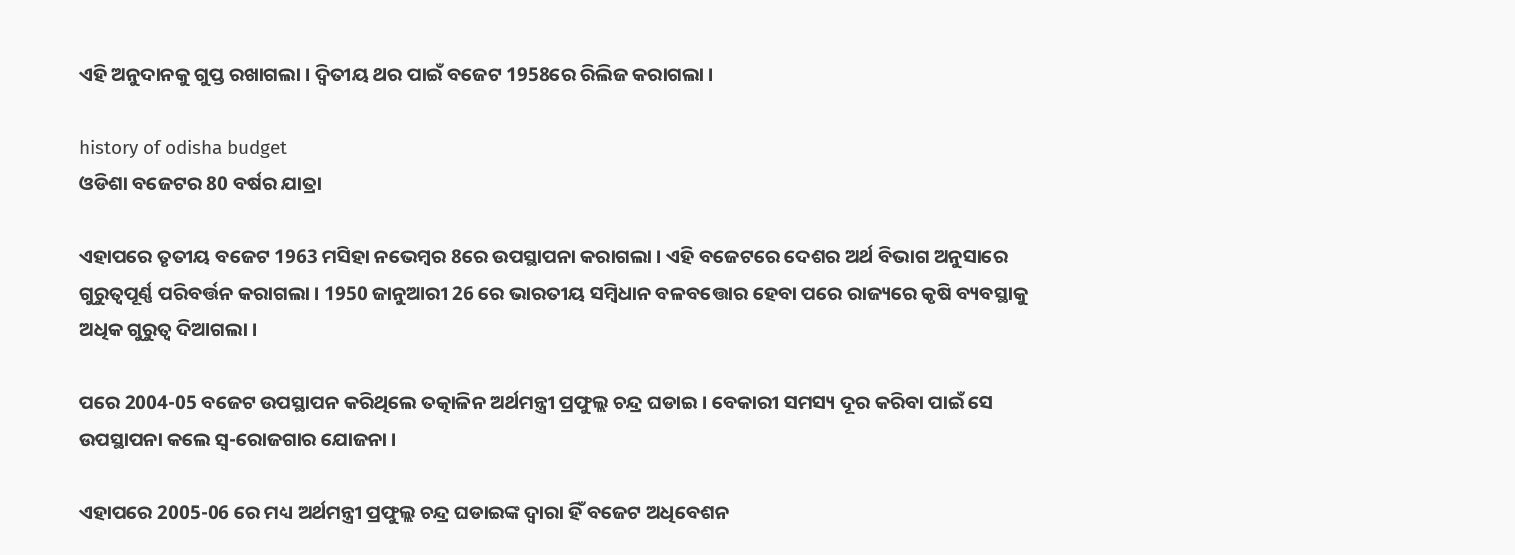ଏହି ଅନୁଦାନକୁ ଗୁପ୍ତ ରଖାଗଲା । ଦ୍ବିତୀୟ ଥର ପାଇଁ ବଜେଟ 1958ରେ ରିଲିଜ କରାଗଲା ।

history of odisha budget
ଓଡିଶା ବଜେଟର 80 ବର୍ଷର ଯାତ୍ରା

ଏହାପରେ ତୃତୀୟ ବଜେଟ 1963 ମସିହା ନଭେମ୍ବର 8ରେ ଉପସ୍ଥାପନା କରାଗଲା । ଏହି ବଜେଟରେ ଦେଶର ଅର୍ଥ ବିଭାଗ ଅନୁସାରେ ଗୁରୁତ୍ବପୂର୍ଣ୍ଣ ପରିବର୍ତ୍ତନ କରାଗଲା । 1950 ଜାନୁଆରୀ 26 ରେ ଭାରତୀୟ ସମ୍ବିଧାନ ବଳବତ୍ତୋର ହେବା ପରେ ରାଜ୍ୟରେ କୃଷି ବ୍ୟବସ୍ଥାକୁ ଅଧିକ ଗୁରୁତ୍ବ ଦିଆଗଲା ।

ପରେ 2004-05 ବଜେଟ ଉପସ୍ଥାପନ କରିଥିଲେ ତତ୍କାଳିନ ଅର୍ଥମନ୍ତ୍ରୀ ପ୍ରଫୁଲ୍ଲ ଚନ୍ଦ୍ର ଘଡାଇ । ବେକାରୀ ସମସ୍ୟ ଦୂର କରିବା ପାଇଁ ସେ ଉପସ୍ଥାପନା କଲେ ସ୍ବ-ରୋଜଗାର ଯୋଜନା ।

ଏହାପରେ 2005-06 ରେ ମଧ୍ୟ ଅର୍ଥମନ୍ତ୍ରୀ ପ୍ରଫୁଲ୍ଲ ଚନ୍ଦ୍ର ଘଡାଇଙ୍କ ଦ୍ବାରା ହିଁ ବଜେଟ ଅଧିବେଶନ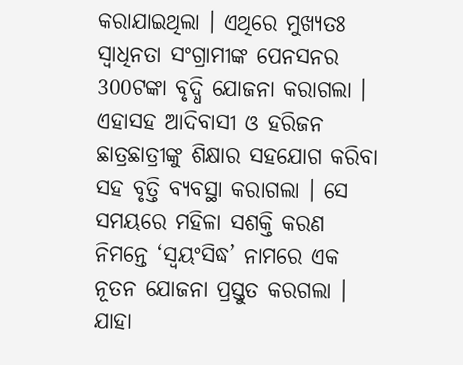କରାଯାଇଥିଲା । ଏଥିରେ ମୁଖ୍ୟତଃ ସ୍ବାଧିନତା ସଂଗ୍ରାମୀଙ୍କ ପେନସନର 300ଟଙ୍କା ବୃଦ୍ଧି ଯୋଜନା କରାଗଲା । ଏହାସହ ଆଦିବାସୀ ଓ ହରିଜନ ଛାତ୍ରଛାତ୍ରୀଙ୍କୁ ଶିକ୍ଷାର ସହଯୋଗ କରିବା ସହ ବୃତ୍ତି ବ୍ୟବସ୍ଥା କରାଗଲା । ସେ ସମୟରେ ମହିଳା ସଶକ୍ତି କରଣ ନିମନ୍ତେ ‘ସ୍ବୟଂସିଦ୍ଧ’ ନାମରେ ଏକ ନୂତନ ଯୋଜନା ପ୍ରସ୍ତୁତ କରଗଲା । ଯାହା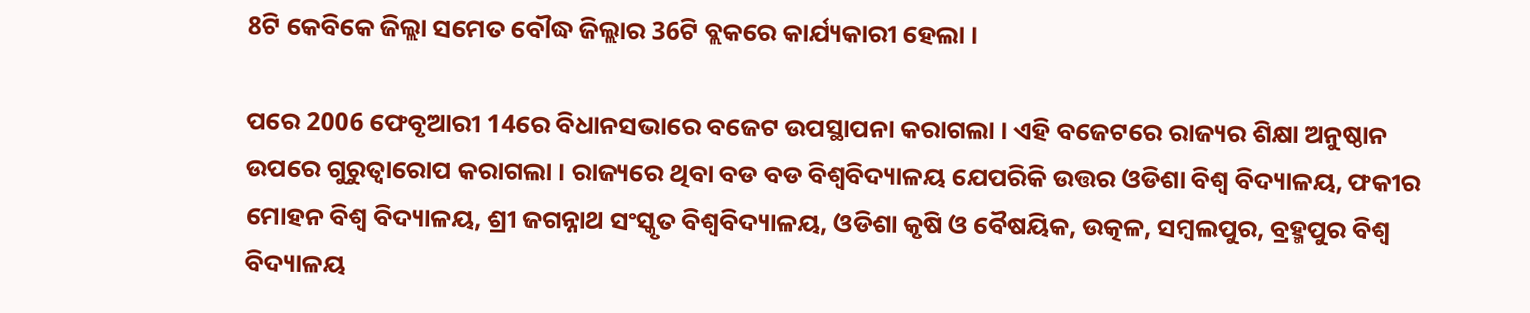8ଟି କେବିକେ ଜିଲ୍ଲା ସମେତ ବୌଦ୍ଧ ଜିଲ୍ଲାର 36ଟି ବ୍ଲକରେ କାର୍ଯ୍ୟକାରୀ ହେଲା ।

ପରେ 2006 ଫେବୃଆରୀ 14ରେ ବିଧାନସଭାରେ ବଜେଟ ଉପସ୍ଥାପନା କରାଗଲା । ଏହି ବଜେଟରେ ରାଜ୍ୟର ଶିକ୍ଷା ଅନୁଷ୍ଠାନ ଉପରେ ଗୁରୁତ୍ବାରୋପ କରାଗଲା । ରାଜ୍ୟରେ ଥିବା ବଡ ବଡ ବିଶ୍ବବିଦ୍ୟାଳୟ ଯେପରିକି ଉତ୍ତର ଓଡିଶା ବିଶ୍ବ ବିଦ୍ୟାଳୟ, ଫକୀର ମୋହନ ବିଶ୍ବ ବିଦ୍ୟାଳୟ, ଶ୍ରୀ ଜଗନ୍ନାଥ ସଂସ୍କୃତ ବିଶ୍ବବିଦ୍ୟାଳୟ, ଓଡିଶା କୃଷି ଓ ବୈଷୟିକ, ଉତ୍କଳ, ସମ୍ବଲପୁର, ବ୍ରହ୍ମପୁର ବିଶ୍ବ ବିଦ୍ୟାଳୟ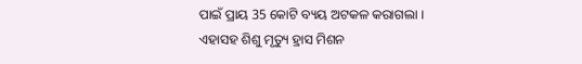ପାଇଁ ପ୍ରାୟ 35 କୋଟି ବ୍ୟୟ ଅଟକଳ କରାଗଲା । ଏହାସହ ଶିଶୁ ମୃତ୍ୟୁ ହ୍ରାସ ମିଶନ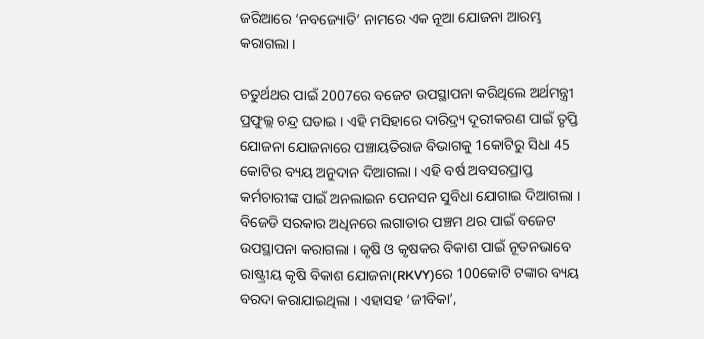ଜରିଆରେ ‘ନବଜ୍ୟୋତି’ ନାମରେ ଏକ ନୂଆ ଯୋଜନା ଆରମ୍ଭ କରାଗଲା ।

ଚତୁର୍ଥଥର ପାଇଁ 2007ରେ ବଜେଟ ଉପସ୍ଥାପନା କରିଥିଲେ ଅର୍ଥମନ୍ତ୍ରୀ ପ୍ରଫୁଲ୍ଲ ଚନ୍ଦ୍ର ଘଡାଇ । ଏହି ମସିହାରେ ଦାରିଦ୍ର୍ୟ ଦୂରୀକରଣ ପାଇଁ ତୃପ୍ତି ଯୋଜନା ଯୋଜନାରେ ପଞ୍ଚାୟତିରାଜ ବିଭାଗକୁ 1କୋଟିରୁ ସିଧା 45 କୋଟିର ବ୍ୟୟ ଅନୁଦାନ ଦିଆଗଲା । ଏହି ବର୍ଷ ଅବସରପ୍ରାପ୍ତ କର୍ମଚାରୀଙ୍କ ପାଇଁ ଅନଲାଇନ ପେନସନ ସୁବିଧା ଯୋଗାଇ ଦିଆଗଲା । ବିଜେଡି ସରକାର ଅଧିନରେ ଲଗାତାର ପଞ୍ଚମ ଥର ପାଇଁ ବଜେଟ ଉପସ୍ଥାପନା କରାଗଲା । କୃଷି ଓ କୃଷକର ବିକାଶ ପାଇଁ ନୂତନଭାବେ ରାଷ୍ଟ୍ରୀୟ କୃଷି ବିକାଶ ଯୋଜନା(RKVY)ରେ 100କୋଟି ଟଙ୍କାର ବ୍ୟୟ ବରଦା କରାଯାଇଥିଲା । ଏହାସହ ‘ଜୀବିକା’,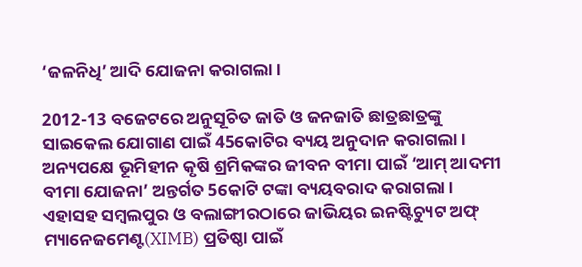‘ଜଳନିଧି’ ଆଦି ଯୋଜନା କରାଗଲା ।

2012-13 ବଜେଟରେ ଅନୁସୂଚିତ ଜାତି ଓ ଜନଜାତି ଛାତ୍ରଛାତ୍ରଙ୍କୁ ସାଇକେଲ ଯୋଗାଣ ପାଇଁ 45କୋଟିର ବ୍ୟୟ ଅନୁଦାନ କରାଗଲା । ଅନ୍ୟପକ୍ଷେ ଭୂମିହୀନ କୃଷି ଶ୍ରମିକଙ୍କର ଜୀବନ ବୀମା ପାଇଁ ‘ଆମ୍ ଆଦମୀ ବୀମା ଯୋଜନା’ ଅନ୍ତର୍ଗତ 5କୋଟି ଟଙ୍କା ବ୍ୟୟବରାଦ କରାଗଲା । ଏହାସହ ସମ୍ବଲପୁର ଓ ବଲାଙ୍ଗୀରଠାରେ ଜାଭିୟର ଇନଷ୍ଟିଚ୍ୟୁଟ ଅଫ୍ ମ୍ୟାନେଜମେଣ୍ଟ(XIMB) ପ୍ରତିଷ୍ଠା ପାଇଁ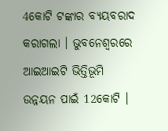4କୋଟି ଟଙ୍କାର ବ୍ୟୟବରାଦ କରାଗଲା । ଭୁବନେଶ୍ବରରେ ଆଇଆଇଟି ଭିତ୍ତିଭୂମି ଉନ୍ନୟନ ପାଇଁ 12କୋଟି ।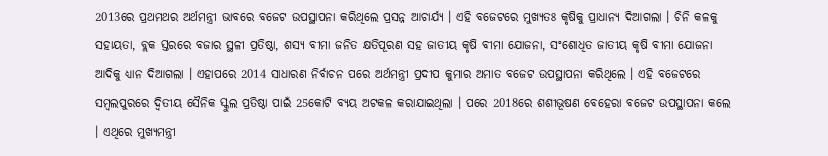2013ରେ ପ୍ରଥମଥର ଅର୍ଥମନ୍ତ୍ରୀ ଭାବରେ ବଜେଟ ଉପସ୍ଥାପନା କରିଥିଲେ ପ୍ରସନ୍ନ ଆଚାର୍ଯ୍ୟ । ଏହି ବଜେଟରେ ମୁଖ୍ୟତଃ କୃଷିକୁ ପ୍ରାଧାନ୍ୟ ଦିଆଗଲା । ଚିନି କଳକୁ ସହାୟତା, ବ୍ଲକ ସ୍ତରରେ ବଜାର ସ୍ଥଳୀ ପ୍ରତିଷ୍ଠା, ଶସ୍ୟ ବୀମା ଜନିତ କ୍ଷତିପୂରଣ ସହ ଜାତୀୟ କୃଷି ବୀମା ଯୋଜନା, ସଂଶୋଧିତ ଜାତୀୟ କୃଷି ବୀମା ଯୋଜନା ଆଦିକୁ ଧ୍ୟାନ ଦିଆଗଲା । ଏହାପରେ 2014 ସାଧାରଣ ନିର୍ବାଚନ ପରେ ଅର୍ଥମନ୍ତ୍ରୀ ପ୍ରଦୀପ କୁମାର ଅମାତ ବଜେଟ ଉପସ୍ଥାପନା କରିଥିଲେ । ଏହି ବଜେଟରେ ସମ୍ବଲପୁରରେ ଦ୍ବିତୀୟ ସୈନିକ ସ୍କୁଲ ପ୍ରତିଷ୍ଠା ପାଇଁ 25କୋଟି ବ୍ୟୟ ଅଟକଳ କରାଯାଇଥିଲା । ପରେ 2018ରେ ଶଶୀଭୂଷଣ ବେହେରା ବଜେଟ ଉପସ୍ଥାପନା କଲେ । ଏଥିରେ ମୁଖ୍ୟମନ୍ତ୍ରୀ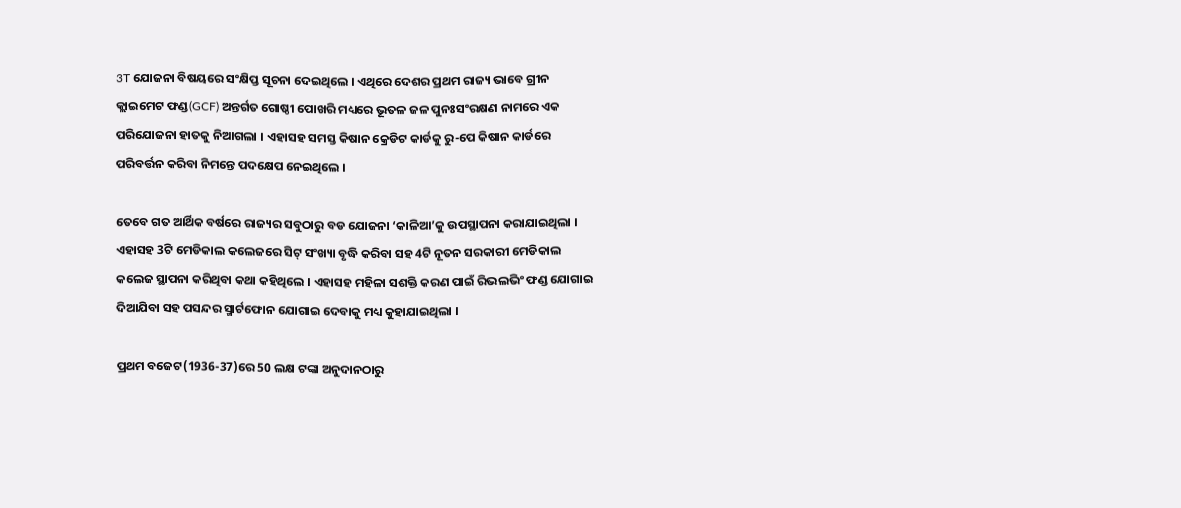3T ଯୋଜନା ବିଷୟରେ ସଂକ୍ଷିପ୍ତ ସୂଚନା ଦେଇଥିଲେ । ଏଥିରେ ଦେଶର ପ୍ରଥମ ରାଜ୍ୟ ଭାବେ ଗ୍ରୀନ କ୍ଲାଇମେଟ ଫଣ୍ଡ(GCF) ଅନ୍ତର୍ଗତ ଗୋଷ୍ଠୀ ପୋଖରି ମଧ୍ୟରେ ଭୂତଳ ଜଳ ପୁନଃସଂରକ୍ଷଣ ନାମରେ ଏକ ପରିଯୋଜନା ହାତକୁ ନିଆଗଲା । ଏହାସହ ସମସ୍ତ କିଷାନ କ୍ରେଡିଟ କାର୍ଡକୁ ରୁ-ପେ କିଷାନ କାର୍ଡରେ ପରିବର୍ତ୍ତନ କରିବା ନିମନ୍ତେ ପଦକ୍ଷେପ ନେଇଥିଲେ ।

ତେବେ ଗତ ଆର୍ଥିକ ବର୍ଷରେ ରାଜ୍ୟର ସବୁଠାରୁ ବଡ ଯୋଜନା ‘କାଳିଆ’କୁ ଉପସ୍ଥାପନା କରାଯାଇଥିଲା । ଏହାସହ 3ଟି ମେଡିକାଲ କଲେଜରେ ସିଟ୍ ସଂଖ୍ୟା ବୃଦ୍ଧି କରିବା ସହ 4ଟି ନୂତନ ସରକାରୀ ମେଡିକାଲ କଲେଜ ସ୍ଥାପନା କରିଥିବା କଥା କହିଥିଲେ । ଏହାସହ ମହିଳା ସଶକ୍ତି କରଣ ପାଇଁ ରିଭଲଭିଂ ଫଣ୍ଡ ଯୋଗାଇ ଦିଆଯିବା ସହ ପସନ୍ଦର ସ୍ମାର୍ଟଫୋନ ଯୋଗାଇ ଦେବାକୁ ମଧ୍ୟ କୁହାଯାଇଥିଲା ।

ପ୍ରଥମ ବଜେଟ(1936-37)ରେ 50 ଲକ୍ଷ ଟଙ୍କା ଅନୁଦାନଠାରୁ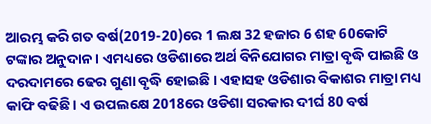ଆରମ୍ଭ କରି ଗତ ବର୍ଷ(2019-20)ରେ 1 ଲକ୍ଷ 32 ହଜାର 6 ଶହ 60କୋଟି ଟଙ୍କାର ଅନୁଦାନ । ଏମଧ୍ୟରେ ଓଡିଶାରେ ଅର୍ଥ ବିନିଯୋଗର ମାତ୍ରା ବୃଦ୍ଧି ପାଇଛି ଓ ଦରଦାମରେ ଢେର ଗୁଣା ବୃଦ୍ଧି ହୋଇଛି । ଏହାସହ ଓଡିଶାର ବିକାଶର ମାତ୍ରା ମଧ୍ୟ କାଫି ବଢିଛି । ଏ ଉପଲକ୍ଷେ 2018ରେ ଓଡିଶା ସରକାର ଦୀର୍ଘ 80 ବର୍ଷ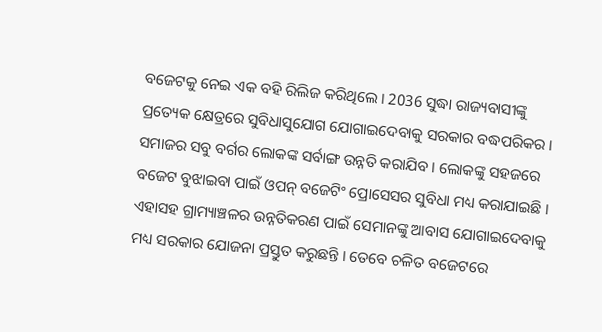ବଜେଟକୁ ନେଇ ଏକ ବହି ରିଲିଜ କରିଥିଲେ । 2036 ସୁଦ୍ଧା ରାଜ୍ୟବାସୀଙ୍କୁ ପ୍ରତ୍ୟେକ କ୍ଷେତ୍ରରେ ସୁବିଧାସୁଯୋଗ ଯୋଗାଇଦେବାକୁ ସରକାର ବଦ୍ଧପରିକର । ସମାଜର ସବୁ ବର୍ଗର ଲୋକଙ୍କ ସର୍ବାଙ୍ଗ ଉନ୍ନତି କରାଯିବ । ଲୋକଙ୍କୁ ସହଜରେ ବଜେଟ ବୁଝାଇବା ପାଇଁ ଓପନ୍ ବଜେଟିଂ ପ୍ରୋସେସର ସୁବିଧା ମଧ୍ୟ କରାଯାଇଛି । ଏହାସହ ଗ୍ରାମ୍ୟାଞ୍ଚଳର ଉନ୍ନତିକରଣ ପାଇଁ ସେମାନଙ୍କୁ ଆବାସ ଯୋଗାଇଦେବାକୁ ମଧ୍ୟ ସରକାର ଯୋଜନା ପ୍ରସ୍ତୁତ କରୁଛନ୍ତି । ତେବେ ଚଳିତ ବଜେଟରେ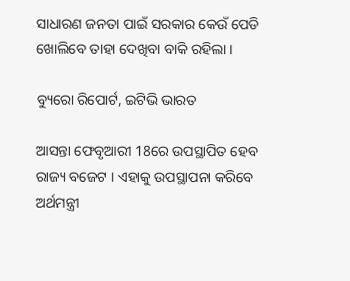ସାଧାରଣ ଜନତା ପାଇଁ ସରକାର କେଉଁ ପେଡି ଖୋଲିବେ ତାହା ଦେଖିବା ବାକି ରହିଲା ।

ବ୍ୟୁରୋ ରିପୋର୍ଟ, ଇଟିଭି ଭାରତ

ଆସନ୍ତା ଫେବୃଆରୀ 18ରେ ଉପସ୍ଥାପିତ ହେବ ରାଜ୍ୟ ବଜେଟ । ଏହାକୁ ଉପସ୍ଥାପନା କରିବେ ଅର୍ଥମନ୍ତ୍ରୀ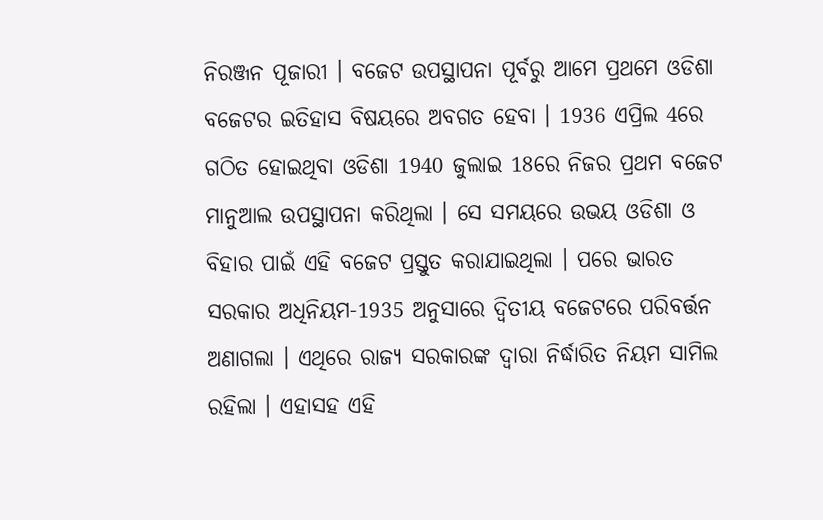ନିରଞ୍ଜନ ପୂଜାରୀ । ବଜେଟ ଉପସ୍ଥାପନା ପୂର୍ବରୁ ଆମେ ପ୍ରଥମେ ଓଡିଶା ବଜେଟର ଇତିହାସ ବିଷୟରେ ଅବଗତ ହେବା । 1936 ଏପ୍ରିଲ 4ରେ ଗଠିତ ହୋଇଥିବା ଓଡିଶା 1940 ଜୁଲାଇ 18ରେ ନିଜର ପ୍ରଥମ ବଜେଟ ମାନୁଆଲ ଉପସ୍ଥାପନା କରିଥିଲା । ସେ ସମୟରେ ଉଭୟ ଓଡିଶା ଓ ବିହାର ପାଇଁ ଏହି ବଜେଟ ପ୍ରସ୍ତୁତ କରାଯାଇଥିଲା । ପରେ ଭାରତ ସରକାର ଅଧିନିୟମ-1935 ଅନୁସାରେ ଦ୍ବିତୀୟ ବଜେଟରେ ପରିବର୍ତ୍ତନ ଅଣାଗଲା । ଏଥିରେ ରାଜ୍ୟ ସରକାରଙ୍କ ଦ୍ବାରା ନିର୍ଦ୍ଧାରିତ ନିୟମ ସାମିଲ ରହିଲା । ଏହାସହ ଏହି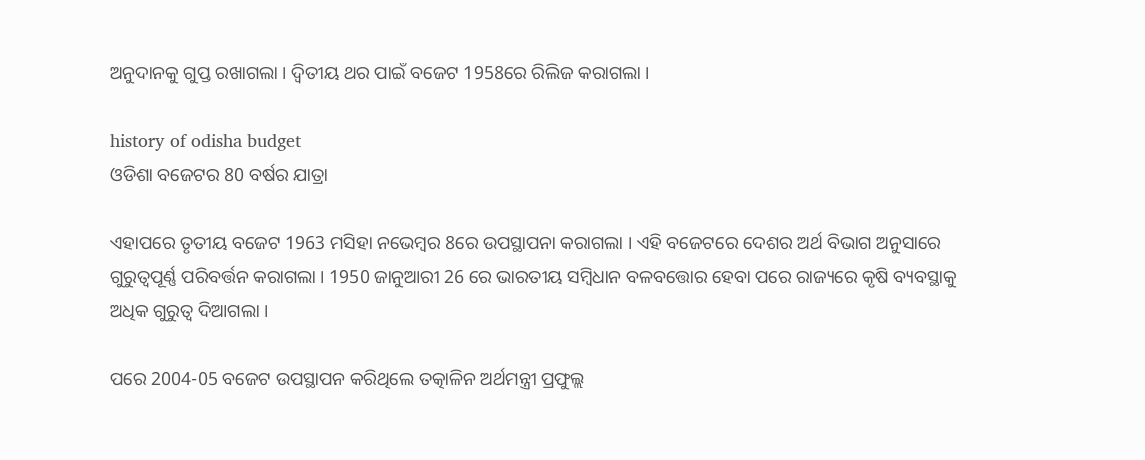ଅନୁଦାନକୁ ଗୁପ୍ତ ରଖାଗଲା । ଦ୍ବିତୀୟ ଥର ପାଇଁ ବଜେଟ 1958ରେ ରିଲିଜ କରାଗଲା ।

history of odisha budget
ଓଡିଶା ବଜେଟର 80 ବର୍ଷର ଯାତ୍ରା

ଏହାପରେ ତୃତୀୟ ବଜେଟ 1963 ମସିହା ନଭେମ୍ବର 8ରେ ଉପସ୍ଥାପନା କରାଗଲା । ଏହି ବଜେଟରେ ଦେଶର ଅର୍ଥ ବିଭାଗ ଅନୁସାରେ ଗୁରୁତ୍ବପୂର୍ଣ୍ଣ ପରିବର୍ତ୍ତନ କରାଗଲା । 1950 ଜାନୁଆରୀ 26 ରେ ଭାରତୀୟ ସମ୍ବିଧାନ ବଳବତ୍ତୋର ହେବା ପରେ ରାଜ୍ୟରେ କୃଷି ବ୍ୟବସ୍ଥାକୁ ଅଧିକ ଗୁରୁତ୍ବ ଦିଆଗଲା ।

ପରେ 2004-05 ବଜେଟ ଉପସ୍ଥାପନ କରିଥିଲେ ତତ୍କାଳିନ ଅର୍ଥମନ୍ତ୍ରୀ ପ୍ରଫୁଲ୍ଲ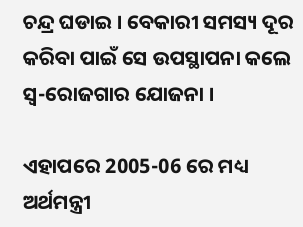ଚନ୍ଦ୍ର ଘଡାଇ । ବେକାରୀ ସମସ୍ୟ ଦୂର କରିବା ପାଇଁ ସେ ଉପସ୍ଥାପନା କଲେ ସ୍ବ-ରୋଜଗାର ଯୋଜନା ।

ଏହାପରେ 2005-06 ରେ ମଧ୍ୟ ଅର୍ଥମନ୍ତ୍ରୀ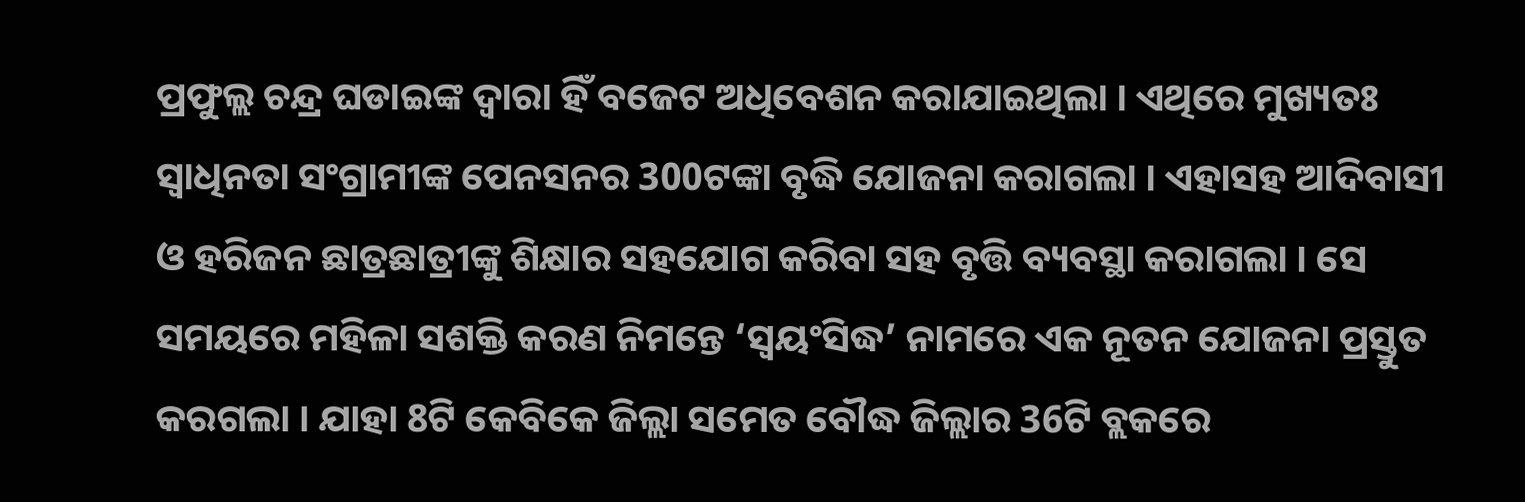ପ୍ରଫୁଲ୍ଲ ଚନ୍ଦ୍ର ଘଡାଇଙ୍କ ଦ୍ବାରା ହିଁ ବଜେଟ ଅଧିବେଶନ କରାଯାଇଥିଲା । ଏଥିରେ ମୁଖ୍ୟତଃ ସ୍ବାଧିନତା ସଂଗ୍ରାମୀଙ୍କ ପେନସନର 300ଟଙ୍କା ବୃଦ୍ଧି ଯୋଜନା କରାଗଲା । ଏହାସହ ଆଦିବାସୀ ଓ ହରିଜନ ଛାତ୍ରଛାତ୍ରୀଙ୍କୁ ଶିକ୍ଷାର ସହଯୋଗ କରିବା ସହ ବୃତ୍ତି ବ୍ୟବସ୍ଥା କରାଗଲା । ସେ ସମୟରେ ମହିଳା ସଶକ୍ତି କରଣ ନିମନ୍ତେ ‘ସ୍ବୟଂସିଦ୍ଧ’ ନାମରେ ଏକ ନୂତନ ଯୋଜନା ପ୍ରସ୍ତୁତ କରଗଲା । ଯାହା 8ଟି କେବିକେ ଜିଲ୍ଲା ସମେତ ବୌଦ୍ଧ ଜିଲ୍ଲାର 36ଟି ବ୍ଲକରେ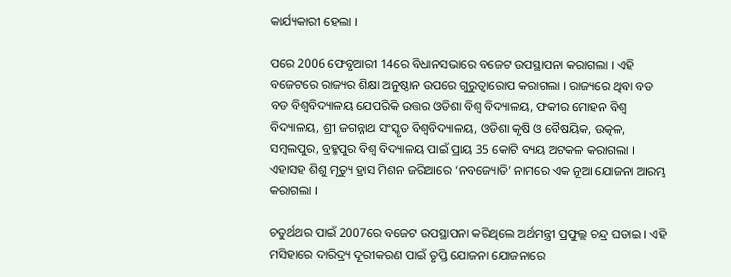କାର୍ଯ୍ୟକାରୀ ହେଲା ।

ପରେ 2006 ଫେବୃଆରୀ 14ରେ ବିଧାନସଭାରେ ବଜେଟ ଉପସ୍ଥାପନା କରାଗଲା । ଏହି ବଜେଟରେ ରାଜ୍ୟର ଶିକ୍ଷା ଅନୁଷ୍ଠାନ ଉପରେ ଗୁରୁତ୍ବାରୋପ କରାଗଲା । ରାଜ୍ୟରେ ଥିବା ବଡ ବଡ ବିଶ୍ବବିଦ୍ୟାଳୟ ଯେପରିକି ଉତ୍ତର ଓଡିଶା ବିଶ୍ବ ବିଦ୍ୟାଳୟ, ଫକୀର ମୋହନ ବିଶ୍ବ ବିଦ୍ୟାଳୟ, ଶ୍ରୀ ଜଗନ୍ନାଥ ସଂସ୍କୃତ ବିଶ୍ବବିଦ୍ୟାଳୟ, ଓଡିଶା କୃଷି ଓ ବୈଷୟିକ, ଉତ୍କଳ, ସମ୍ବଲପୁର, ବ୍ରହ୍ମପୁର ବିଶ୍ବ ବିଦ୍ୟାଳୟ ପାଇଁ ପ୍ରାୟ 35 କୋଟି ବ୍ୟୟ ଅଟକଳ କରାଗଲା । ଏହାସହ ଶିଶୁ ମୃତ୍ୟୁ ହ୍ରାସ ମିଶନ ଜରିଆରେ ‘ନବଜ୍ୟୋତି’ ନାମରେ ଏକ ନୂଆ ଯୋଜନା ଆରମ୍ଭ କରାଗଲା ।

ଚତୁର୍ଥଥର ପାଇଁ 2007ରେ ବଜେଟ ଉପସ୍ଥାପନା କରିଥିଲେ ଅର୍ଥମନ୍ତ୍ରୀ ପ୍ରଫୁଲ୍ଲ ଚନ୍ଦ୍ର ଘଡାଇ । ଏହି ମସିହାରେ ଦାରିଦ୍ର୍ୟ ଦୂରୀକରଣ ପାଇଁ ତୃପ୍ତି ଯୋଜନା ଯୋଜନାରେ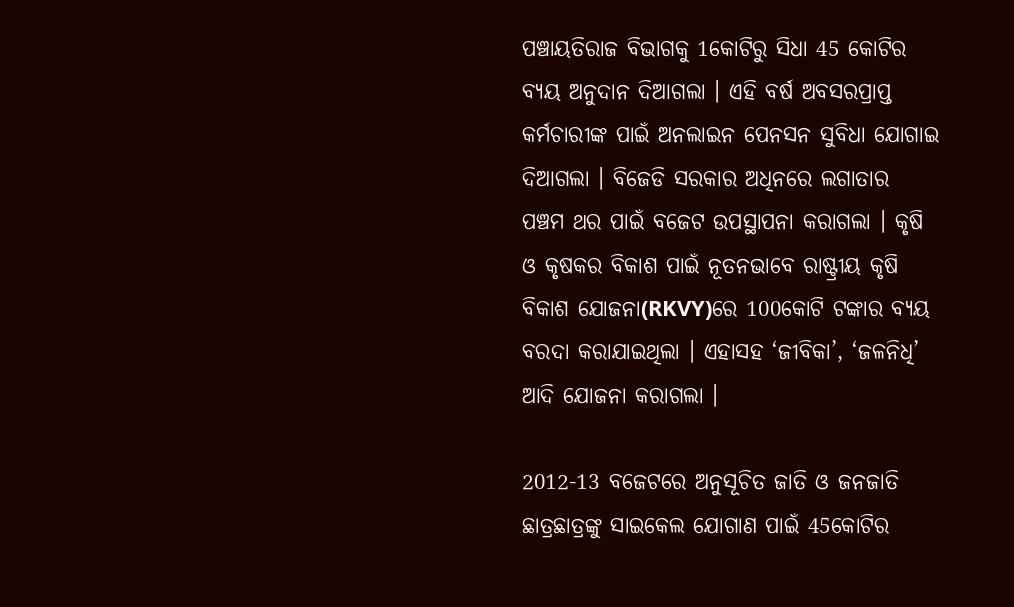ପଞ୍ଚାୟତିରାଜ ବିଭାଗକୁ 1କୋଟିରୁ ସିଧା 45 କୋଟିର ବ୍ୟୟ ଅନୁଦାନ ଦିଆଗଲା । ଏହି ବର୍ଷ ଅବସରପ୍ରାପ୍ତ କର୍ମଚାରୀଙ୍କ ପାଇଁ ଅନଲାଇନ ପେନସନ ସୁବିଧା ଯୋଗାଇ ଦିଆଗଲା । ବିଜେଡି ସରକାର ଅଧିନରେ ଲଗାତାର ପଞ୍ଚମ ଥର ପାଇଁ ବଜେଟ ଉପସ୍ଥାପନା କରାଗଲା । କୃଷି ଓ କୃଷକର ବିକାଶ ପାଇଁ ନୂତନଭାବେ ରାଷ୍ଟ୍ରୀୟ କୃଷି ବିକାଶ ଯୋଜନା(RKVY)ରେ 100କୋଟି ଟଙ୍କାର ବ୍ୟୟ ବରଦା କରାଯାଇଥିଲା । ଏହାସହ ‘ଜୀବିକା’, ‘ଜଳନିଧି’ ଆଦି ଯୋଜନା କରାଗଲା ।

2012-13 ବଜେଟରେ ଅନୁସୂଚିତ ଜାତି ଓ ଜନଜାତି ଛାତ୍ରଛାତ୍ରଙ୍କୁ ସାଇକେଲ ଯୋଗାଣ ପାଇଁ 45କୋଟିର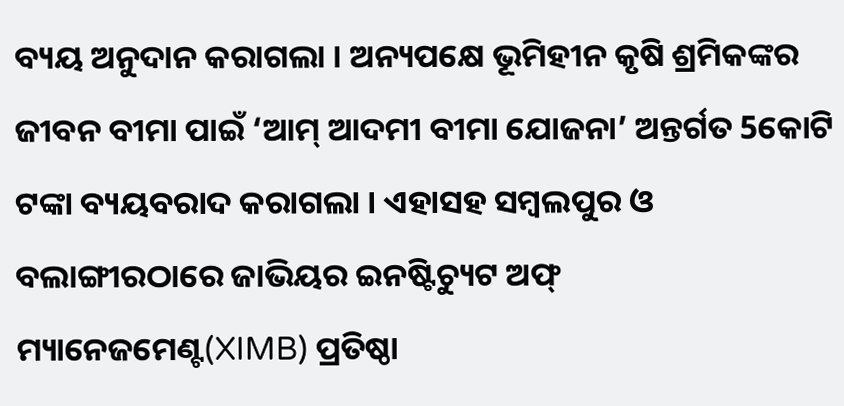ବ୍ୟୟ ଅନୁଦାନ କରାଗଲା । ଅନ୍ୟପକ୍ଷେ ଭୂମିହୀନ କୃଷି ଶ୍ରମିକଙ୍କର ଜୀବନ ବୀମା ପାଇଁ ‘ଆମ୍ ଆଦମୀ ବୀମା ଯୋଜନା’ ଅନ୍ତର୍ଗତ 5କୋଟି ଟଙ୍କା ବ୍ୟୟବରାଦ କରାଗଲା । ଏହାସହ ସମ୍ବଲପୁର ଓ ବଲାଙ୍ଗୀରଠାରେ ଜାଭିୟର ଇନଷ୍ଟିଚ୍ୟୁଟ ଅଫ୍ ମ୍ୟାନେଜମେଣ୍ଟ(XIMB) ପ୍ରତିଷ୍ଠା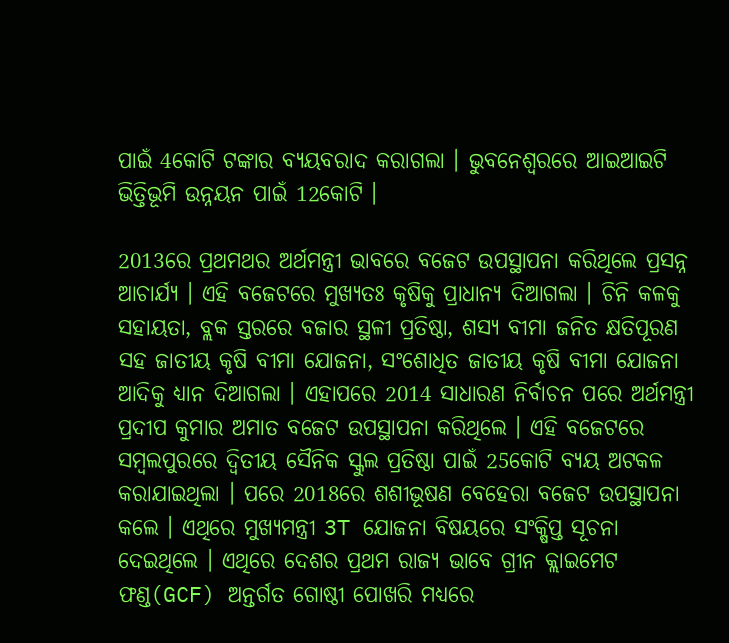ପାଇଁ 4କୋଟି ଟଙ୍କାର ବ୍ୟୟବରାଦ କରାଗଲା । ଭୁବନେଶ୍ବରରେ ଆଇଆଇଟି ଭିତ୍ତିଭୂମି ଉନ୍ନୟନ ପାଇଁ 12କୋଟି ।

2013ରେ ପ୍ରଥମଥର ଅର୍ଥମନ୍ତ୍ରୀ ଭାବରେ ବଜେଟ ଉପସ୍ଥାପନା କରିଥିଲେ ପ୍ରସନ୍ନ ଆଚାର୍ଯ୍ୟ । ଏହି ବଜେଟରେ ମୁଖ୍ୟତଃ କୃଷିକୁ ପ୍ରାଧାନ୍ୟ ଦିଆଗଲା । ଚିନି କଳକୁ ସହାୟତା, ବ୍ଲକ ସ୍ତରରେ ବଜାର ସ୍ଥଳୀ ପ୍ରତିଷ୍ଠା, ଶସ୍ୟ ବୀମା ଜନିତ କ୍ଷତିପୂରଣ ସହ ଜାତୀୟ କୃଷି ବୀମା ଯୋଜନା, ସଂଶୋଧିତ ଜାତୀୟ କୃଷି ବୀମା ଯୋଜନା ଆଦିକୁ ଧ୍ୟାନ ଦିଆଗଲା । ଏହାପରେ 2014 ସାଧାରଣ ନିର୍ବାଚନ ପରେ ଅର୍ଥମନ୍ତ୍ରୀ ପ୍ରଦୀପ କୁମାର ଅମାତ ବଜେଟ ଉପସ୍ଥାପନା କରିଥିଲେ । ଏହି ବଜେଟରେ ସମ୍ବଲପୁରରେ ଦ୍ବିତୀୟ ସୈନିକ ସ୍କୁଲ ପ୍ରତିଷ୍ଠା ପାଇଁ 25କୋଟି ବ୍ୟୟ ଅଟକଳ କରାଯାଇଥିଲା । ପରେ 2018ରେ ଶଶୀଭୂଷଣ ବେହେରା ବଜେଟ ଉପସ୍ଥାପନା କଲେ । ଏଥିରେ ମୁଖ୍ୟମନ୍ତ୍ରୀ 3T ଯୋଜନା ବିଷୟରେ ସଂକ୍ଷିପ୍ତ ସୂଚନା ଦେଇଥିଲେ । ଏଥିରେ ଦେଶର ପ୍ରଥମ ରାଜ୍ୟ ଭାବେ ଗ୍ରୀନ କ୍ଲାଇମେଟ ଫଣ୍ଡ(GCF) ଅନ୍ତର୍ଗତ ଗୋଷ୍ଠୀ ପୋଖରି ମଧ୍ୟରେ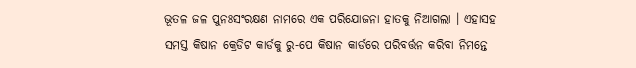ଭୂତଳ ଜଳ ପୁନଃସଂରକ୍ଷଣ ନାମରେ ଏକ ପରିଯୋଜନା ହାତକୁ ନିଆଗଲା । ଏହାସହ ସମସ୍ତ କିଷାନ କ୍ରେଡିଟ କାର୍ଡକୁ ରୁ-ପେ କିଷାନ କାର୍ଡରେ ପରିବର୍ତ୍ତନ କରିବା ନିମନ୍ତେ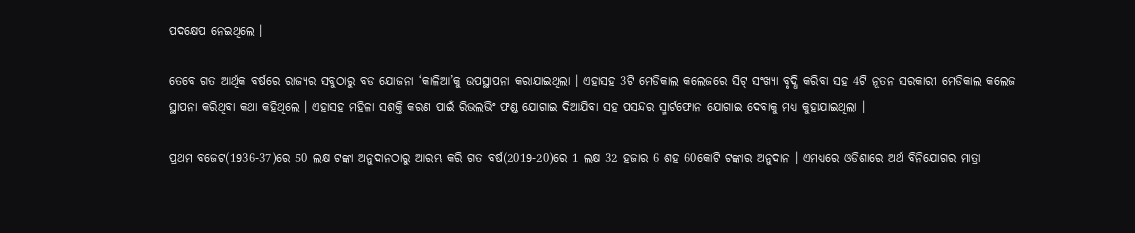ପଦକ୍ଷେପ ନେଇଥିଲେ ।

ତେବେ ଗତ ଆର୍ଥିକ ବର୍ଷରେ ରାଜ୍ୟର ସବୁଠାରୁ ବଡ ଯୋଜନା ‘କାଳିଆ’କୁ ଉପସ୍ଥାପନା କରାଯାଇଥିଲା । ଏହାସହ 3ଟି ମେଡିକାଲ କଲେଜରେ ସିଟ୍ ସଂଖ୍ୟା ବୃଦ୍ଧି କରିବା ସହ 4ଟି ନୂତନ ସରକାରୀ ମେଡିକାଲ କଲେଜ ସ୍ଥାପନା କରିଥିବା କଥା କହିଥିଲେ । ଏହାସହ ମହିଳା ସଶକ୍ତି କରଣ ପାଇଁ ରିଭଲଭିଂ ଫଣ୍ଡ ଯୋଗାଇ ଦିଆଯିବା ସହ ପସନ୍ଦର ସ୍ମାର୍ଟଫୋନ ଯୋଗାଇ ଦେବାକୁ ମଧ୍ୟ କୁହାଯାଇଥିଲା ।

ପ୍ରଥମ ବଜେଟ(1936-37)ରେ 50 ଲକ୍ଷ ଟଙ୍କା ଅନୁଦାନଠାରୁ ଆରମ୍ଭ କରି ଗତ ବର୍ଷ(2019-20)ରେ 1 ଲକ୍ଷ 32 ହଜାର 6 ଶହ 60କୋଟି ଟଙ୍କାର ଅନୁଦାନ । ଏମଧ୍ୟରେ ଓଡିଶାରେ ଅର୍ଥ ବିନିଯୋଗର ମାତ୍ରା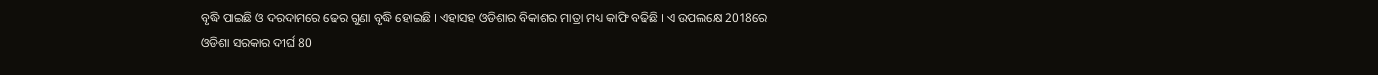ବୃଦ୍ଧି ପାଇଛି ଓ ଦରଦାମରେ ଢେର ଗୁଣା ବୃଦ୍ଧି ହୋଇଛି । ଏହାସହ ଓଡିଶାର ବିକାଶର ମାତ୍ରା ମଧ୍ୟ କାଫି ବଢିଛି । ଏ ଉପଲକ୍ଷେ 2018ରେ ଓଡିଶା ସରକାର ଦୀର୍ଘ 80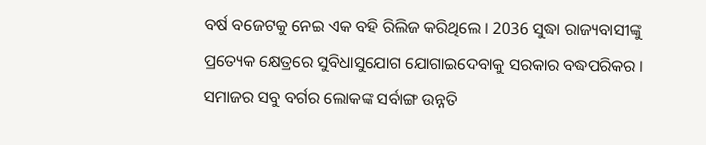ବର୍ଷ ବଜେଟକୁ ନେଇ ଏକ ବହି ରିଲିଜ କରିଥିଲେ । 2036 ସୁଦ୍ଧା ରାଜ୍ୟବାସୀଙ୍କୁ ପ୍ରତ୍ୟେକ କ୍ଷେତ୍ରରେ ସୁବିଧାସୁଯୋଗ ଯୋଗାଇଦେବାକୁ ସରକାର ବଦ୍ଧପରିକର । ସମାଜର ସବୁ ବର୍ଗର ଲୋକଙ୍କ ସର୍ବାଙ୍ଗ ଉନ୍ନତି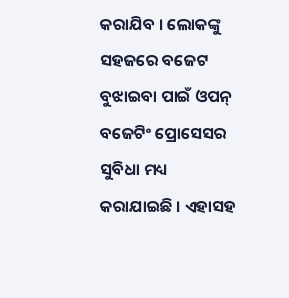କରାଯିବ । ଲୋକଙ୍କୁ ସହଜରେ ବଜେଟ ବୁଝାଇବା ପାଇଁ ଓପନ୍ ବଜେଟିଂ ପ୍ରୋସେସର ସୁବିଧା ମଧ୍ୟ କରାଯାଇଛି । ଏହାସହ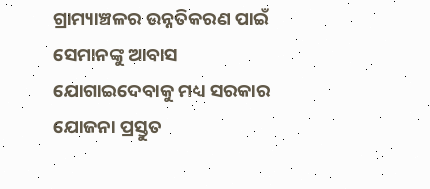ଗ୍ରାମ୍ୟାଞ୍ଚଳର ଉନ୍ନତିକରଣ ପାଇଁ ସେମାନଙ୍କୁ ଆବାସ ଯୋଗାଇଦେବାକୁ ମଧ୍ୟ ସରକାର ଯୋଜନା ପ୍ରସ୍ତୁତ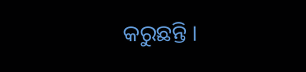କରୁଛନ୍ତି ।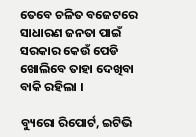ତେବେ ଚଳିତ ବଜେଟରେ ସାଧାରଣ ଜନତା ପାଇଁ ସରକାର କେଉଁ ପେଡି ଖୋଲିବେ ତାହା ଦେଖିବା ବାକି ରହିଲା ।

ବ୍ୟୁରୋ ରିପୋର୍ଟ, ଇଟିଭି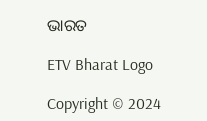ଭାରତ

ETV Bharat Logo

Copyright © 2024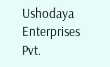Ushodaya Enterprises Pvt.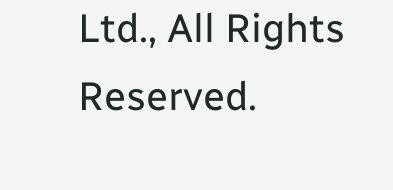Ltd., All Rights Reserved.